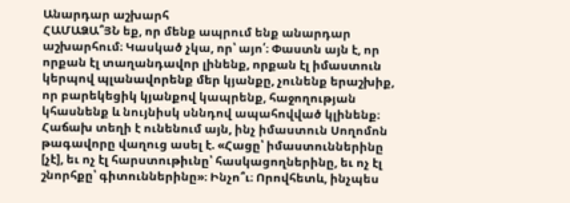Անարդար աշխարհ
ՀԱՄԱՁԱ՞ՅՆ եք, որ մենք ապրում ենք անարդար աշխարհում։ Կասկած չկա, որ՝ այո՛։ Փաստն այն է, որ որքան էլ տաղանդավոր լինենք, որքան էլ իմաստուն կերպով պլանավորենք մեր կյանքը, չունենք երաշխիք, որ բարեկեցիկ կյանքով կապրենք, հաջողության կհասնենք և նույնիսկ սննդով ապահովված կլինենք։ Հաճախ տեղի է ունենում այն, ինչ իմաստուն Սողոմոն թագավորը վաղուց ասել է. «Հացը՝ իմաստուններինը [չէ], եւ ոչ էլ հարստութիւնը՝ հասկացողներինը, եւ ոչ էլ շնորհքը՝ գիտուններինը»։ Ինչո՞ւ։ Որովհետև, ինչպես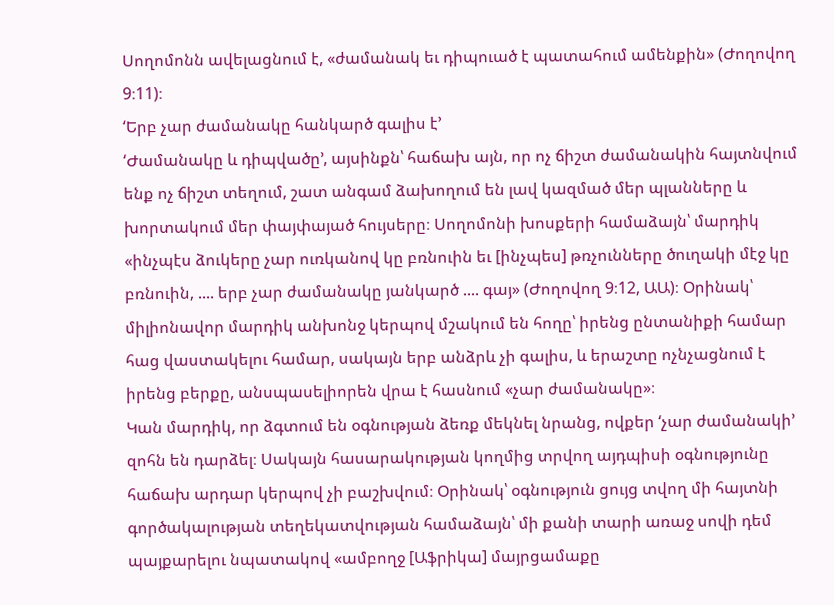Սողոմոնն ավելացնում է, «ժամանակ եւ դիպուած է պատահում ամենքին» (Ժողովող 9։11)։
‘Երբ չար ժամանակը հանկարծ գալիս է’
‘Ժամանակը և դիպվածը’, այսինքն՝ հաճախ այն, որ ոչ ճիշտ ժամանակին հայտնվում ենք ոչ ճիշտ տեղում, շատ անգամ ձախողում են լավ կազմած մեր պլանները և խորտակում մեր փայփայած հույսերը։ Սողոմոնի խոսքերի համաձայն՝ մարդիկ «ինչպէս ձուկերը չար ուռկանով կը բռնուին եւ [ինչպես] թռչունները ծուղակի մէջ կը բռնուին, .... երբ չար ժամանակը յանկարծ .... գայ» (Ժողովող 9։12, ԱԱ)։ Օրինակ՝ միլիոնավոր մարդիկ անխոնջ կերպով մշակում են հողը՝ իրենց ընտանիքի համար հաց վաստակելու համար, սակայն երբ անձրև չի գալիս, և երաշտը ոչնչացնում է իրենց բերքը, անսպասելիորեն վրա է հասնում «չար ժամանակը»։
Կան մարդիկ, որ ձգտում են օգնության ձեռք մեկնել նրանց, ովքեր ‘չար ժամանակի’ զոհն են դարձել։ Սակայն հասարակության կողմից տրվող այդպիսի օգնությունը հաճախ արդար կերպով չի բաշխվում։ Օրինակ՝ օգնություն ցույց տվող մի հայտնի գործակալության տեղեկատվության համաձայն՝ մի քանի տարի առաջ սովի դեմ պայքարելու նպատակով «ամբողջ [Աֆրիկա] մայրցամաքը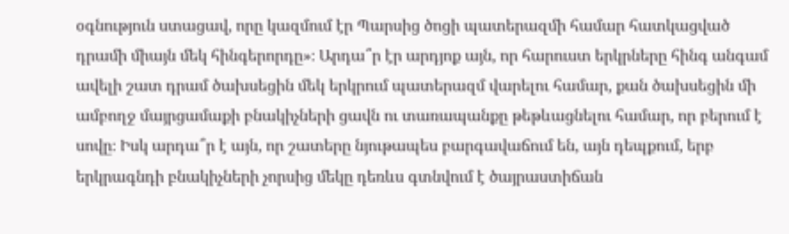օգնություն ստացավ, որը կազմում էր Պարսից ծոցի պատերազմի համար հատկացված դրամի միայն մեկ հինգերորդը»։ Արդա՞ր էր արդյոք այն, որ հարուստ երկրները հինգ անգամ ավելի շատ դրամ ծախսեցին մեկ երկրում պատերազմ վարելու համար, քան ծախսեցին մի ամբողջ մայրցամաքի բնակիչների ցավն ու տառապանքը թեթևացնելու համար, որ բերում է սովը։ Իսկ արդա՞ր է այն, որ շատերը նյութապես բարգավաճում են, այն դեպքում, երբ երկրագնդի բնակիչների չորսից մեկը դեռևս գտնվում է ծայրաստիճան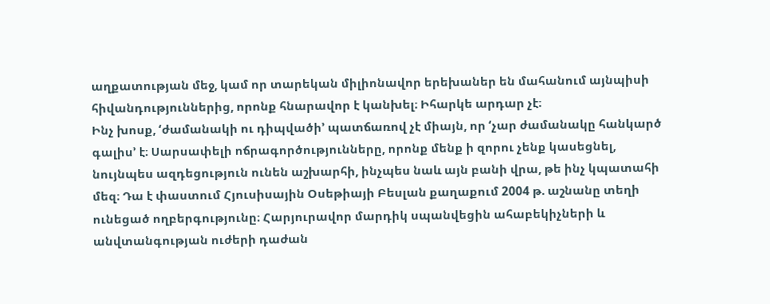աղքատության մեջ, կամ որ տարեկան միլիոնավոր երեխաներ են մահանում այնպիսի հիվանդություններից, որոնք հնարավոր է կանխել։ Իհարկե արդար չէ։
Ինչ խոսք, ‘ժամանակի ու դիպվածի’ պատճառով չէ միայն, որ ‘չար ժամանակը հանկարծ գալիս’ է։ Սարսափելի ոճրագործությունները, որոնք մենք ի զորու չենք կասեցնել, նույնպես ազդեցություն ունեն աշխարհի, ինչպես նաև այն բանի վրա, թե ինչ կպատահի մեզ։ Դա է փաստում Հյուսիսային Օսեթիայի Բեսլան քաղաքում 2004 թ. աշնանը տեղի ունեցած ողբերգությունը։ Հարյուրավոր մարդիկ սպանվեցին ահաբեկիչների և անվտանգության ուժերի դաժան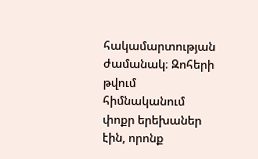հակամարտության ժամանակ։ Զոհերի թվում հիմնականում փոքր երեխաներ էին, որոնք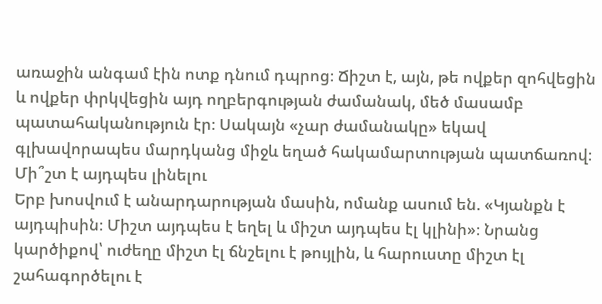առաջին անգամ էին ոտք դնում դպրոց։ Ճիշտ է, այն, թե ովքեր զոհվեցին և ովքեր փրկվեցին այդ ողբերգության ժամանակ, մեծ մասամբ պատահականություն էր։ Սակայն «չար ժամանակը» եկավ գլխավորապես մարդկանց միջև եղած հակամարտության պատճառով։
Մի՞շտ է այդպես լինելու
Երբ խոսվում է անարդարության մասին, ոմանք ասում են. «Կյանքն է այդպիսին։ Միշտ այդպես է եղել և միշտ այդպես էլ կլինի»։ Նրանց կարծիքով՝ ուժեղը միշտ էլ ճնշելու է թույլին, և հարուստը միշտ էլ շահագործելու է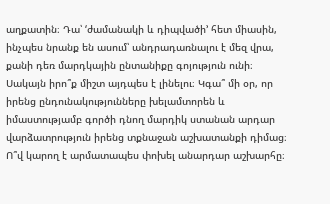աղքատին։ Դա՝ ‘ժամանակի և դիպվածի’ հետ միասին, ինչպես նրանք են ասում՝ անդրադառնալու է մեզ վրա, քանի դեռ մարդկային ընտանիքը գոյություն ունի։
Սակայն իրո՞ք միշտ այդպես է լինելու։ Կգա՞ մի օր, որ իրենց ընդունակությունները խելամտորեն և իմաստությամբ գործի դնող մարդիկ ստանան արդար վարձատրություն իրենց տքնաջան աշխատանքի դիմաց։ Ո՞վ կարող է արմատապես փոխել անարդար աշխարհը։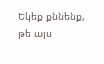Եկեք քննենք, թե այս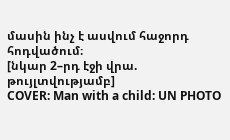մասին ինչ է ասվում հաջորդ հոդվածում։
[նկար 2–րդ էջի վրա. թույլտվությամբ]
COVER: Man with a child: UN PHOTO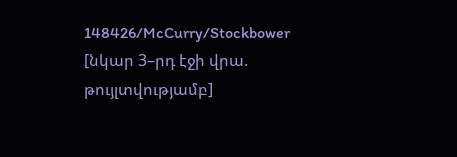148426/McCurry/Stockbower
[նկար 3–րդ էջի վրա. թույլտվությամբ]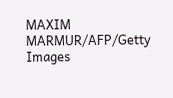MAXIM MARMUR/AFP/Getty Images